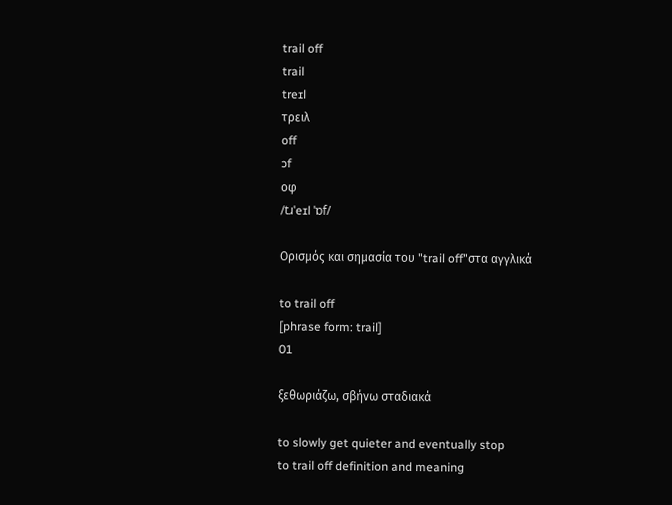trail off
trail
treɪl
τρειλ
off
ɔf
οφ
/tɹˈeɪl ˈɒf/

Ορισμός και σημασία του "trail off"στα αγγλικά

to trail off
[phrase form: trail]
01

ξεθωριάζω, σβήνω σταδιακά

to slowly get quieter and eventually stop
to trail off definition and meaning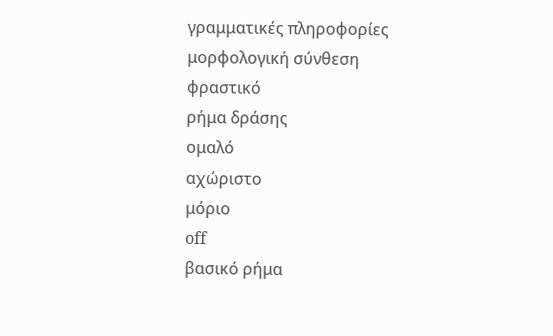γραμματικές πληροφορίες
μορφολογική σύνθεση
φραστικό
ρήμα δράσης
ομαλό
αχώριστο
μόριο
off
βασικό ρήμα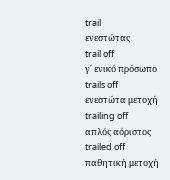trail
ενεστώτας
trail off
γ΄ ενικό πρόσωπο
trails off
ενεστώτα μετοχή
trailing off
απλός αόριστος
trailed off
παθητική μετοχή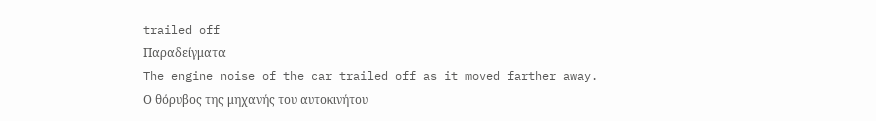trailed off
Παραδείγματα
The engine noise of the car trailed off as it moved farther away.
Ο θόρυβος της μηχανής του αυτοκινήτου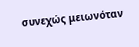συνεχώς μειωνόταν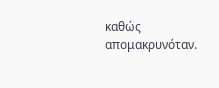καθώς απομακρυνόταν.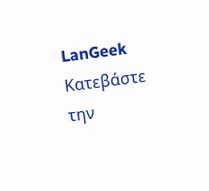LanGeek
Κατεβάστε την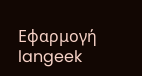Εφαρμογή
langeek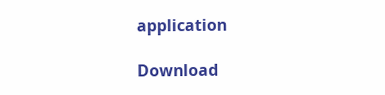application

Download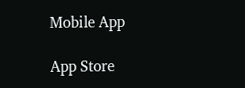Mobile App

App Store